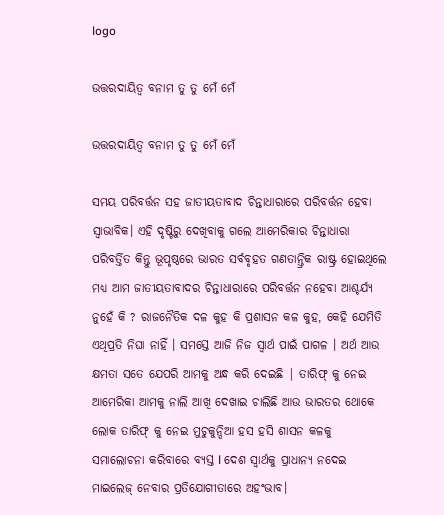logo

ଉତ୍ତରଦାୟିତ୍ୱ ବନାମ ତୁ ତୁ ମେଁ ମେଁ

ଉତ୍ତରଦାୟିତ୍ୱ ବନାମ ତୁ ତୁ ମେଁ ମେଁ

ସମୟ ପରିବର୍ତ୍ତନ ସହ ଜାତୀୟତାବାଦ ଚିନ୍ତାଧାରାରେ ପରିବର୍ତ୍ତନ ହେବା ସ୍ଵାଭାବିକ। ଏହି ଦୃଷ୍ଟିରୁ ଦେଖିବାକୁ ଗଲେ ଆମେରିକାର ଚିନ୍ତାଧାରା ପରିବର୍ତ୍ତିତ କିନ୍ତୁ ଭୂପୃଷ୍ଠରେ ଭାରତ ସର୍ବବୃହତ ଗଣତାନ୍ତ୍ରିକ ରାଷ୍ଟ୍ର ହୋଇଥିଲେ ମଧ୍ୟ ଆମ ଜାତୀୟତାବାଦର ଚିନ୍ତାଧାରାରେ ପରିବର୍ତ୍ତନ ନହେବା ଆଶ୍ଚର୍ଯ୍ୟ ନୁହେଁ କି ? ରାଜନୈତିକ ଦଳ କୁହ କି ପ୍ରଶାସନ କଳ କୁହ, କେହି ଯେମିତି ଏଥିପ୍ରତି ନିଘା ନାହିଁ । ସମସ୍ତେ ଆଜି ନିଜ ସ୍ଵାର୍ଥ ପାଇଁ ପାଗଳ । ଅର୍ଥ ଆଉ କ୍ଷମତା ସତେ ଯେପରି ଆମକୁ ଅନ୍ଧ କରି ଦେଇଛି | ତାରିଫ୍ କୁ ନେଇ ଆମେରିକା ଆମକୁ ନାଲି ଆଖି ଦେଖାଇ ଚାଲିଛି ଆଉ ଭାରତର ଥୋକେ ଲୋକ ତାରିଫ୍ କୁ ନେଇ ମୁଚୁକୁନ୍ଦିଆ ହସ ହସି ଶାସନ କଳକୁ ସମାଲୋଚନା କରିବାରେ ବ୍ୟସ୍ତ l ଦେଶ ସ୍ବାର୍ଥକୁ ପ୍ରାଧାନ୍ୟ ନଦେଇ ମାଇଲେଜ୍ ନେବାର ପ୍ରତିଯୋଗୀତାରେ ଅହଂଭାବ।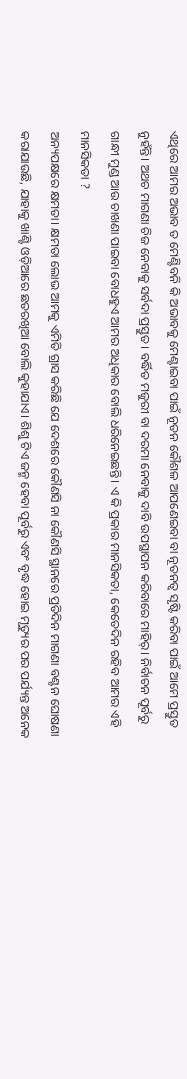ଏଥିରେ ଆମର ଅଭାବ ତ ମେଣ୍ଟିବନି କି ଅଭାବକୁ ମେଣ୍ଟାଇବା ପାଇଁ ନୂତନ କୌଶଳ ଆପଣେଇବା ବା ନୂତନତ୍ବ ସୃଷ୍ଟି କରିବା ପାଇଁ ଆମେ ପ୍ରସ୍ତୁତ ନୁହଁନ୍ତି। ଅଥଚ ମାଗଣା ଚିଜ ନେବାକୁ ସର୍ବଦା ପ୍ରସ୍ତୁତ। ବର୍ଦ୍ଧିତ ମଜୁରୀ ବା ଦରମା ନେବାକୁ ଦାବି ଉପସ୍ଥାପନ କରିବାରେ ମାହିର୍। ନିର୍ବାଚନ ପୂର୍ବରୁ ଗାନ୍ଧୀ ମୁଣ୍ଡ ଆଉ ଚାଖଣା ପାଇବା ବୋଧହୁଏ ଆମର ଅଧିକାର ବୋଲି ଧରିନେଇଛନ୍ତି। ଏ କି ପ୍ରକାର ମାନସିକତା, କେତେଦିନ ରହିବ ଆମର ଏହି ମାନସିକତା ?
ଅନ୍ୟପକ୍ଷରେ କ୍ଷମତା। କ୍ଷମତା ଲୋଭ ଆମକୁ ଏମିତି ଗ୍ରାସ କରିଛି ଯେ ଦେଶରେ କୌଣସି ନା କୌଣସି ସ୍ଥାନରେ ପ୍ରତିଦିନ ମାଗଣା ବଣ୍ଟନ ଘୋଷଣା କରାଯାଉଛି, ଯାହାକୁ ଖାଣ୍ଟି ଓଡ଼ିଆରେ ଛତରଖିଆ ବୋଲି କୁହାଯାଏ। ଶିଶୁ ଟିଏ ଜନ୍ମ ହେବା ପୂର୍ବରୁ ଏବଂ ବୃଦ୍ଧ ହୋଇ ମୃତ୍ୟୁର ପର ପର୍ଯ୍ୟନ୍ତ ଅନେକ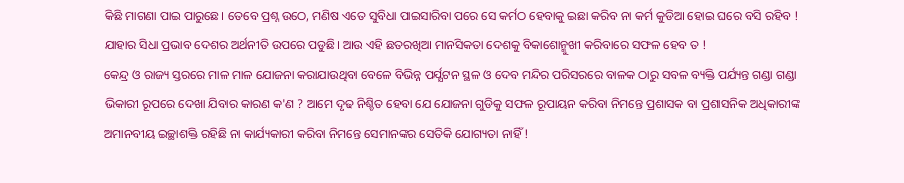କିଛି ମାଗଣା ପାଇ ପାରୁଛେ। ତେବେ ପ୍ରଶ୍ନ ଉଠେ, ମଣିଷ ଏତେ ସୁବିଧା ପାଇସାରିବା ପରେ ସେ କର୍ମଠ ହେବାକୁ ଇଛା କରିବ ନା କର୍ମ କୁଡିଆ ହୋଇ ଘରେ ବସି ରହିବ ! ଯାହାର ସିଧା ପ୍ରଭାବ ଦେଶର ଅର୍ଥନୀତି ଉପରେ ପଡୁଛି। ଆଉ ଏହି ଛତରଖିଆ ମାନସିକତା ଦେଶକୁ ବିକାଶୋନ୍ମୁଖୀ କରିବାରେ ସଫଳ ହେବ ତ !
କେନ୍ଦ୍ର ଓ ରାଜ୍ୟ ସ୍ତରରେ ମାଳ ମାଳ ଯୋଜନା କରାଯାଉଥିବା ବେଳେ ବିଭିନ୍ନ ପର୍ଯ୍ଯଟନ ସ୍ଥଳ ଓ ଦେବ ମନ୍ଦିର ପରିସରରେ ବାଳକ ଠାରୁ ସବଳ ବ୍ୟକ୍ତି ପର୍ଯ୍ୟନ୍ତ ଗଣ୍ଡା ଗଣ୍ଡା ଭିକାରୀ ରୂପରେ ଦେଖା ଯିବାର କାରଣ କ'ଣ ? ଆମେ ଦୃଢ ନିଶ୍ଚିତ ହେବା ଯେ ଯୋଜନା ଗୁଡିକୁ ସଫଳ ରୂପାୟନ କରିବା ନିମନ୍ତେ ପ୍ରଶାସକ ବା ପ୍ରଶାସନିକ ଅଧିକାରୀଙ୍କ ଅମାନବୀୟ ଇଚ୍ଛାଶକ୍ତି ରହିଛି ନା କାର୍ଯ୍ୟକାରୀ କରିବା ନିମନ୍ତେ ସେମାନଙ୍କର ସେତିକି ଯୋଗ୍ୟତା ନାହିଁ !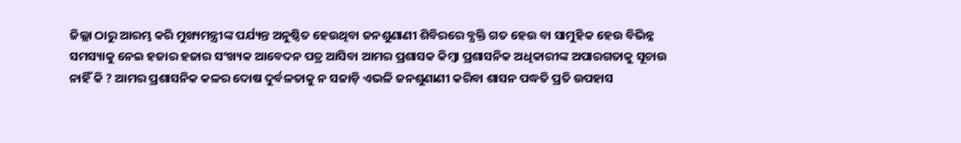ଜିଲ୍ଲା ଠାରୁ ଆରମ୍ଭ କରି ମୁଖ୍ୟମନ୍ତ୍ରୀଙ୍କ ପର୍ଯ୍ୟନ୍ତ ଅନୁଷ୍ଠିତ ହେଉଥିବା ଜନଶୁଣାଣୀ ଶିବିରରେ ବ୍ଯକ୍ତି ଗତ ହେଉ ବା ସାମୁହିକ ହେଉ ବିଭିନ୍ନ ସମସ୍ୟାକୁ ନେଇ ହଜାର ହଜାର ସଂଖ୍ୟକ ଆବେଦନ ପତ୍ର ଆସିବା ଆମର ପ୍ରଶାସକ କିମ୍ବା ପ୍ରଶାସନିକ ଅଧିକାରୀଙ୍କ ଅପାରଗତାକୁ ସୂଚାଉ ନାହିଁ କି ? ଆମର ପ୍ରଶାସନିକ କଳର ଦୋଷ ଦୁର୍ବଳତାକୁ ନ ସଜାଡ଼ି ଏଭଳି ଜନଶୁଣାଣୀ କରିବା ଶାସନ ପଦ୍ଧତି ପ୍ରତି ଉପହାସ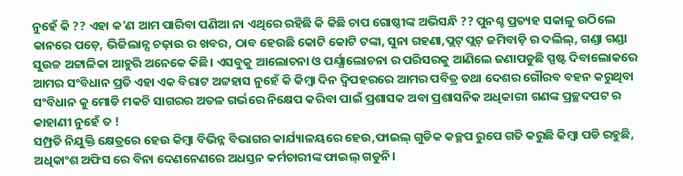ନୁହେଁ କି ?? ଏହା କ'ଣ ଆମ ପାରିବା ପଣିଆ ନା ଏଥିରେ ରହିଛି କି କିଛି ଚାପ ଗୋଷ୍ଠୀଙ୍କ ଅଭିସନ୍ଧି ?? ପୁନଶ୍ଚ ପ୍ରତ୍ୟହ ସକାଳୁ ଉଠିଲେ କାନରେ ପଡ଼େ, ଭିଜିଲାନ୍ସ ଚଢ଼ାଉ ର ଖବର, ଠାବ ହେଉଛି କୋଟି କୋଟି ଟଙ୍କା, ସୁନା ଗହଣା,ପ୍ଲଟ୍ ପ୍ଲଟ୍ ଜମିବାଡ଼ି ର ଦଲିଲ୍, ଗଣ୍ଡା ଗଣ୍ଡା ସୁଉଚ୍ଚ ଅଟ୍ଟାଳିକା ଆହୁରି ଅନେକେ କିଛି। ଏସବୁକୁ ଆଲୋଚନା ଓ ପର୍ଯ୍ଯାଲୋଚନା ର ପରିସରକୁ ଆଣିଲେ ଜଣାପଡୁଛି ସ୍ପଷ୍ଟ ଦିବାଲୋକରେ ଆମର ସଂବିଧାନ ପ୍ରତି ଏହା ଏକ ବିରାଟ ଅଟ୍ଟହାସ ନୁହେଁ କି କିମ୍ବା ଦିନ ଦ୍ବିପହରରେ ଆମର ପବିତ୍ର ତଥା ଦେଶର ଗୌରବ ବହନ କରୁଥିବା ସଂବିଧାନ କୁ ମୋଡି ମକଚି ସାଗରର ଅତଳ ଗର୍ଭରେ ନିକ୍ଷେପ କରିବା ପାଇଁ ପ୍ରଶାସକ ଅବା ପ୍ରଶାସନିକ ଅଧିକାରୀ ଗଣଙ୍କ ପ୍ରଚ୍ଛଦପଟ ର କାହାଣୀ ନୁହେଁ ତ !
ସମ୍ପ୍ରତି ନିଯୁକ୍ତି କ୍ଷେତ୍ରରେ ହେଉ କିମ୍ବା ବିଭିନ୍ନ ବିଭାଗର କାର୍ଯ୍ୟାଳୟରେ ହେଉ,ଫାଇଲ୍ ଗୁଡିକ କଚ୍ଛପ ରୁପେ ଗତି କରୁଛି କିମ୍ବା ପଡି ରହୁଛି, ଅଧିକାଂଶ ଅଫିସ ରେ ବିନା ଦେଣନେଣରେ ଅଧସ୍ତନ କର୍ମଚାରୀଙ୍କ ଫାଇଲ୍ ଗଡୁନି।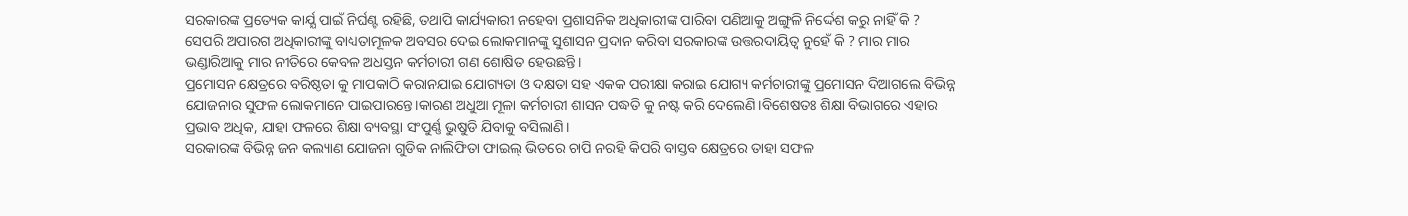ସରକାରଙ୍କ ପ୍ରତ୍ୟେକ କାର୍ଯ୍ଯ ପାଇଁ ନିର୍ଘଣ୍ଟ ରହିଛି, ତଥାପି କାର୍ଯ୍ୟକାରୀ ନହେବା ପ୍ରଶାସନିକ ଅଧିକାରୀଙ୍କ ପାରିବା ପଣିଆକୁ ଅଙ୍ଗୁଳି ନିର୍ଦ୍ଦେଶ କରୁ ନାହିଁ କି ? ସେପରି ଅପାରଗ ଅଧିକାରୀଙ୍କୁ ବାଧ୍ୟତାମୂଳକ ଅବସର ଦେଇ ଲୋକମାନଙ୍କୁ ସୁଶାସନ ପ୍ରଦାନ କରିବା ସରକାରଙ୍କ ଉତ୍ତରଦାୟିତ୍ୱ ନୁହେଁ କି ? ମାର ମାର ଭଣ୍ଡାରିଆକୁ ମାର ନୀତିରେ କେବଳ ଅଧସ୍ତନ କର୍ମଚାରୀ ଗଣ ଶୋଷିତ ହେଉଛନ୍ତି।
ପ୍ରମୋସନ କ୍ଷେତ୍ରରେ ବରିଷ୍ଠତା କୁ ମାପକାଠି କରାନଯାଇ ଯୋଗ୍ୟତା ଓ ଦକ୍ଷତା ସହ ଏକକ ପରୀକ୍ଷା କରାଇ ଯୋଗ୍ୟ କର୍ମଚାରୀଙ୍କୁ ପ୍ରମୋସନ ଦିଆଗଲେ ବିଭିନ୍ନ ଯୋଜନାର ସୁଫଳ ଲୋକମାନେ ପାଇପାରନ୍ତେ।କାରଣ ଅଧୁଆ ମୂଳା କର୍ମଚାରୀ ଶାସନ ପଦ୍ଧତି କୁ ନଷ୍ଟ କରି ଦେଲେଣି।ବିଶେଷତଃ ଶିକ୍ଷା ବିଭାଗରେ ଏହାର ପ୍ରଭାବ ଅଧିକ, ଯାହା ଫଳରେ ଶିକ୍ଷା ବ୍ୟବସ୍ଥା ସଂପୁର୍ଣ୍ଣ ଭୁଷୁଡି ଯିବାକୁ ବସିଲାଣି।
ସରକାରଙ୍କ ବିଭିନ୍ନ ଜନ କଲ୍ୟାଣ ଯୋଜନା ଗୁଡିକ ନାଲିଫିତା ଫାଇଲ୍ ଭିତରେ ଚାପି ନରହି କିପରି ବାସ୍ତବ କ୍ଷେତ୍ରରେ ତାହା ସଫଳ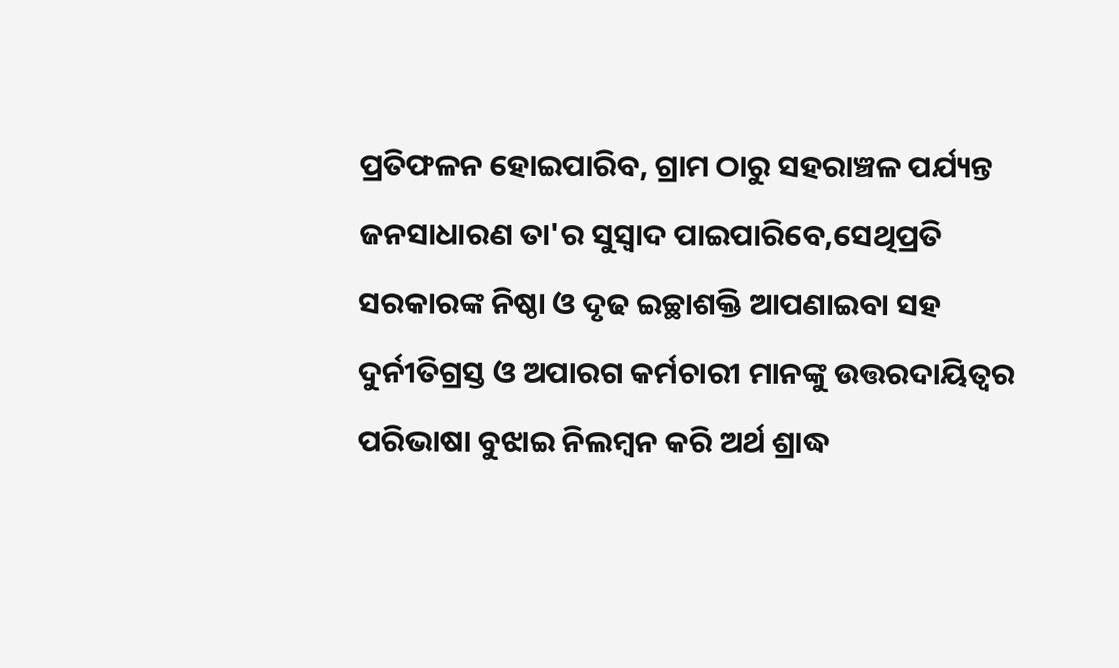ପ୍ରତିଫଳନ ହୋଇପାରିବ, ଗ୍ରାମ ଠାରୁ ସହରାଞ୍ଚଳ ପର୍ଯ୍ୟନ୍ତ ଜନସାଧାରଣ ତା'ର ସୁସ୍ବାଦ ପାଇପାରିବେ,ସେଥିପ୍ରତି ସରକାରଙ୍କ ନିଷ୍ଠା ଓ ଦୃଢ ଇଚ୍ଛାଶକ୍ତି ଆପଣାଇବା ସହ ଦୁର୍ନୀତିଗ୍ରସ୍ତ ଓ ଅପାରଗ କର୍ମଚାରୀ ମାନଙ୍କୁ ଉତ୍ତରଦାୟିତ୍ୱର ପରିଭାଷା ବୁଝାଇ ନିଲମ୍ବନ କରି ଅର୍ଥ ଶ୍ରାଦ୍ଧ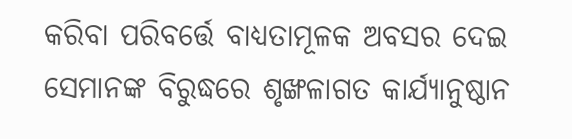କରିବା ପରିବର୍ତ୍ତେ ବାଧ୍ୟତାମୂଳକ ଅବସର ଦେଇ ସେମାନଙ୍କ ବିରୁଦ୍ଧରେ ଶୃଙ୍ଖଳାଗତ କାର୍ଯ୍ୟାନୁଷ୍ଠାନ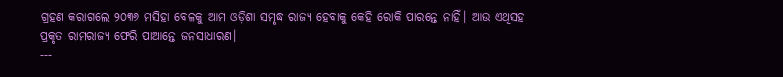ଗ୍ରହଣ କରାଗଲେ ୨୦୩୬ ମସିହା ବେଳକୁ ଆମ ଓଡ଼ିଶା ସମୃଦ୍ଧ ରାଜ୍ୟ ହେବାକୁ କେହି ରୋକି ପାରନ୍ତେ ନାହିଁ। ଆଉ ଏଥିସହ ପ୍ରକୃତ ରାମରାଜ୍ୟ ଫେରି ପାଆନ୍ତେ ଜନସାଧାରଣ।
---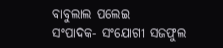ବାବୁଲାଲ ପଲେଇ
ସଂପାଦକ- ସଂଯୋଗୀ ସଜଫୁଲ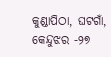କୁଣ୍ଡାପିଠା, ଘଟଗାଁ, କେନ୍ଦୁଝର -୨୭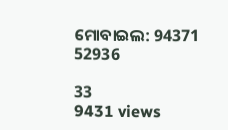ମୋବାଇଲ: 94371 52936

33
9431 views